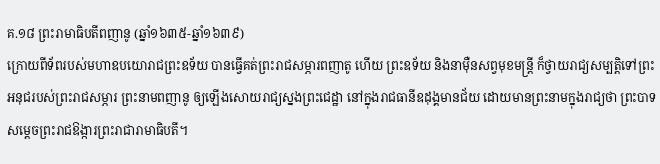គ.១៨ ព្រះរាមាធិបតីពញានូ (ឆ្នាំ១៦៣៥-ឆ្នាំ១៦៣៩)
ក្រោយពីទ័ពរបស់មហាឧបយោរាជព្រះឧទ័យ បានធ្វើគត់ព្រះរាជសម្ភារពញាតូ ហើយ ព្រះឧទ័យ និងនាម៉ឺនសព្វមុខមន្ត្រី ក៏ថ្វាយរាជ្យសម្បត្តិទៅព្រះអនុជរបស់ព្រះរាជសម្ភារ ព្រះនាមពញានូ ឲ្យឡើងសោយរាជ្យស្នងព្រះជេដ្ឋា នៅក្នុងរាជធានីឧដុង្គមានជ័យ ដោយមានព្រះនាមក្នុងរាជ្យថា ព្រះបាទសម្ដេចព្រះរាជឱង្ការព្រះរាជារាមាធិបតី។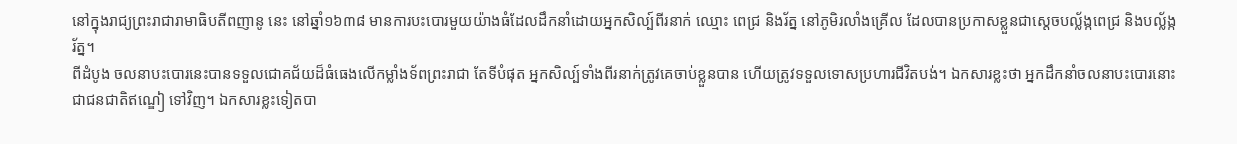នៅក្នុងរាជ្យព្រះរាជារាមាធិបតីពញានូ នេះ នៅឆ្នាំ១៦៣៨ មានការបះបោរមួយយ៉ាងធំដែលដឹកនាំដោយអ្នកសិល្ប៍ពីរនាក់ ឈ្មោះ ពេជ្រ និងរ័ត្ន នៅភូមិរលាំងគ្រើល ដែលបានប្រកាសខ្លួនជាស្ដេចបល្ល័ង្កពេជ្រ និងបល្ល័ង្ករ័ត្ន។
ពីដំបូង ចលនាបះបោរនេះបានទទួលជោគជ័យដ៏ធំធេងលើកម្លាំងទ័ពព្រះរាជា តែទីបំផុត អ្នកសិល្ប៍ទាំងពីរនាក់ត្រូវគេចាប់ខ្លួនបាន ហើយត្រូវទទួលទោសប្រហារជីវិតបង់។ ឯកសារខ្លះថា អ្នកដឹកនាំចលនាបះបោរនោះជាជនជាតិឥណ្ឌៀ ទៅវិញ។ ឯកសារខ្លះទៀតបា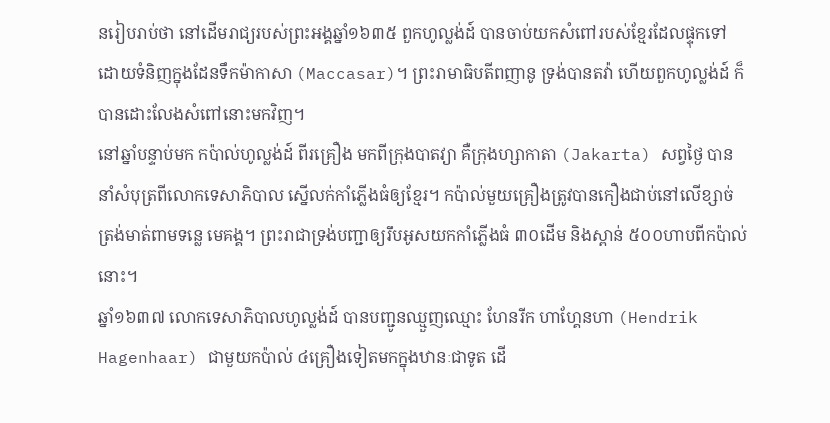នរៀបរាប់ថា នៅដើមរាជ្យរបស់ព្រះអង្គឆ្នាំ១៦៣៥ ពួកហូល្លង់ដ៍ បានចាប់យកសំពៅរបស់ខ្មែរដែលផ្ទុកទៅដោយទំនិញក្នុងដែនទឹកម៉ាកាសា (Maccasar)។ ព្រះរាមាធិបតីពញានូ ទ្រង់បានតវ៉ា ហើយពួកហូល្លង់ដ៍ ក៏បានដោះលែងសំពៅនោះមកវិញ។
នៅឆ្នាំបន្ទាប់មក កប៉ាល់ហូល្លង់ដ៍ ពីរគ្រឿង មកពីក្រុងបាតវ្យា គឺក្រុងហ្សាកាតា (Jakarta) សព្វថ្ងៃ បាននាំសំបុត្រពីលោកទេសាភិបាល ស្នើលក់កាំភ្លើងធំឲ្យខ្មែរ។ កប៉ាល់មួយគ្រឿងត្រូវបានកឿងជាប់នៅលើខ្សាច់ត្រង់មាត់ពាមទន្លេ មេគង្គ។ ព្រះរាជាទ្រង់បញ្ជាឲ្យរឹបអូសយកកាំភ្លើងធំ ៣០ដើម និងស្ពាន់ ៥០០ហាបពីកប៉ាល់នោះ។
ឆ្នាំ១៦៣៧ លោកទេសាភិបាលហូល្លង់ដ៍ បានបញ្ជូនឈ្មួញឈ្មោះ ហែនរីក ហាហ្គែនហា (Hendrik Hagenhaar) ជាមួយកប៉ាល់ ៤គ្រឿងទៀតមកក្នុងឋានៈជាទូត ដើ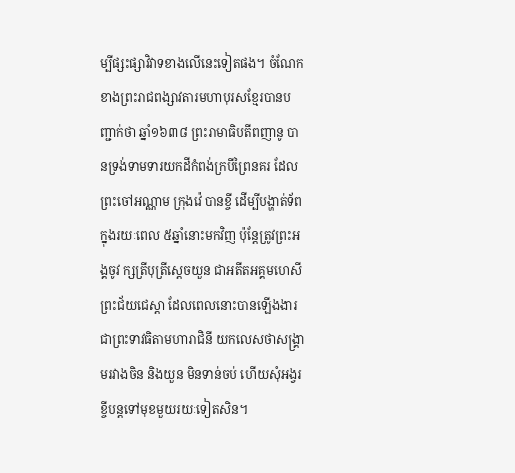ម្បីផ្សះផ្សាវិវាទខាងលើនេះទៀតផង។ ចំណែកខាងព្រះរាជពង្សាវតារមហាបុរសខ្មែរបានបញ្ជាក់ថា ឆ្នាំ១៦៣៨ ព្រះរាមាធិបតីពញានូ បានទ្រង់ទាមទារយកដីកំពង់ក្របីព្រៃនគរ ដែលព្រះចៅអណ្ណាម ក្រុងវ៉េ បានខ្ចី ដើម្បីបង្ហាត់ទ័ពក្នុងរយៈពេល ៥ឆ្នាំនោះមកវិញ ប៉ុន្តែត្រូវព្រះអង្គចូវ ក្សត្រីបុត្រីស្ដេចយួន ជាអតីតអគ្គមហេសីព្រះជ័យជេស្តា ដែលពេលនោះបានឡើងងារជាព្រះទាវធិតាមហារាជិនី យកលេសថាសង្គ្រាមរវាងចិន និងយួន មិនទាន់ចប់ ហើយសុំអង្វរខ្ចីបន្តទៅមុខមួយរយៈទៀតសិន។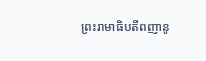ព្រះរាមាធិបតីពញានូ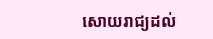សោយរាជ្យដល់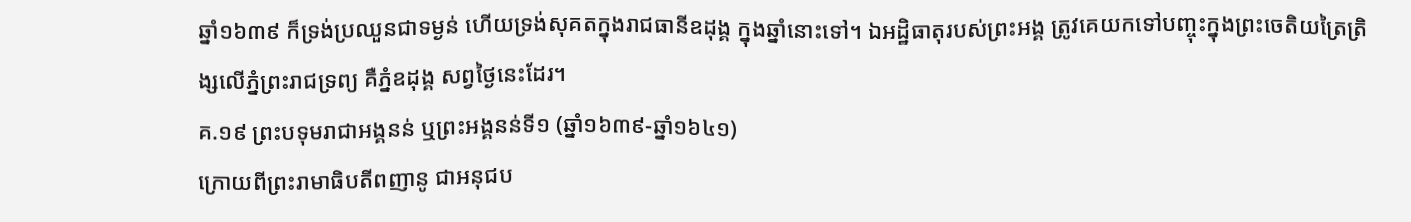ឆ្នាំ១៦៣៩ ក៏ទ្រង់ប្រឈួនជាទម្ងន់ ហើយទ្រង់សុគតក្នុងរាជធានីឧដុង្គ ក្នុងឆ្នាំនោះទៅ។ ឯអដ្ឋិធាតុរបស់ព្រះអង្គ ត្រូវគេយកទៅបញ្ចុះក្នុងព្រះចេតិយត្រៃត្រិង្សលើភ្នំព្រះរាជទ្រព្យ គឺភ្នំឧដុង្គ សព្វថ្ងៃនេះដែរ។
គ.១៩ ព្រះបទុមរាជាអង្គនន់ ឬព្រះអង្គនន់ទី១ (ឆ្នាំ១៦៣៩-ឆ្នាំ១៦៤១)
ក្រោយពីព្រះរាមាធិបតីពញានូ ជាអនុជប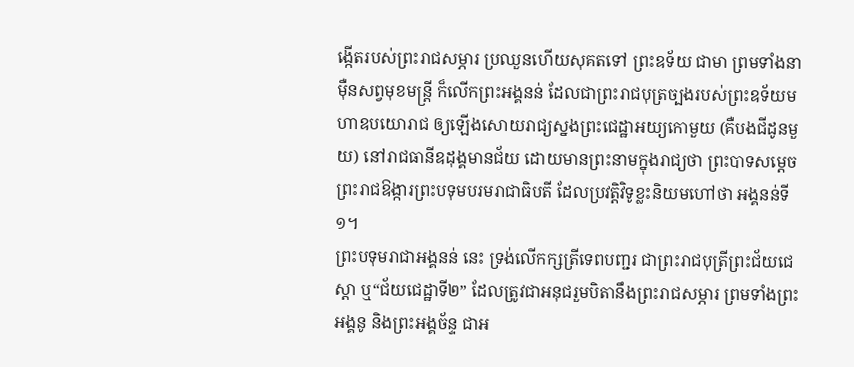ង្កើតរបស់ព្រះរាជសម្ភារ ប្រឈួនហើយសុគតទៅ ព្រះឧទ័យ ជាមា ព្រមទាំងនាម៉ឺនសព្វមុខមន្ត្រី ក៏លើកព្រះអង្គនន់ ដែលជាព្រះរាជបុត្រច្បងរបស់ព្រះឧទ័យមហាឧបយោរាជ ឲ្យឡើងសោយរាជ្យស្នងព្រះជេដ្ឋាអយ្យកោមួយ (គឺបងជីដូនមួយ) នៅរាជធានីឧដុង្គមានជ័យ ដោយមានព្រះនាមក្នុងរាជ្យថា ព្រះបាទសម្ដេចព្រះរាជឱង្ការព្រះបទុមបរមរាជាធិបតី ដែលប្រវត្តិវិទូខ្លះនិយមហៅថា អង្គនន់ទី១។
ព្រះបទុមរាជាអង្គនន់ នេះ ទ្រង់លើកក្សត្រីទេពបញ្ជរ ជាព្រះរាជបុត្រីព្រះជ័យជេស្តា ឬ“ជ័យជេដ្ឋាទី២” ដែលត្រូវជាអនុជរួមបិតានឹងព្រះរាជសម្ភារ ព្រមទាំងព្រះអង្គនូ និងព្រះអង្គច័ន្ទ ជាអ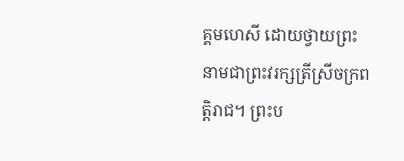គ្គមហេសី ដោយថ្វាយព្រះនាមជាព្រះវរក្សត្រីស្រីចក្រពត្តិរាជ។ ព្រះប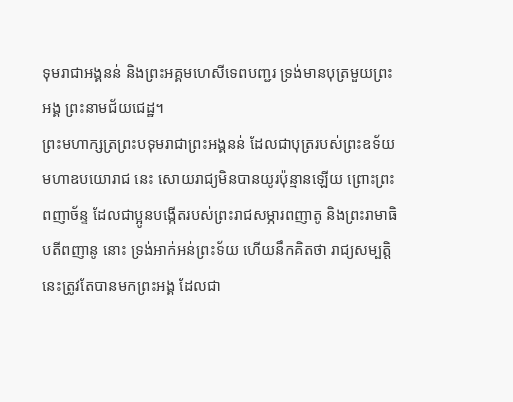ទុមរាជាអង្គនន់ និងព្រះអគ្គមហេសីទេពបញ្ជរ ទ្រង់មានបុត្រមួយព្រះអង្គ ព្រះនាមជ័យជេដ្ឋ។
ព្រះមហាក្សត្រព្រះបទុមរាជាព្រះអង្គនន់ ដែលជាបុត្ររបស់ព្រះឧទ័យមហាឧបយោរាជ នេះ សោយរាជ្យមិនបានយូរប៉ុន្មានឡើយ ព្រោះព្រះពញាច័ន្ទ ដែលជាប្អូនបង្កើតរបស់ព្រះរាជសម្ភារពញាតូ និងព្រះរាមាធិបតីពញានូ នោះ ទ្រង់អាក់អន់ព្រះទ័យ ហើយនឹកគិតថា រាជ្យសម្បត្តិនេះត្រូវតែបានមកព្រះអង្គ ដែលជា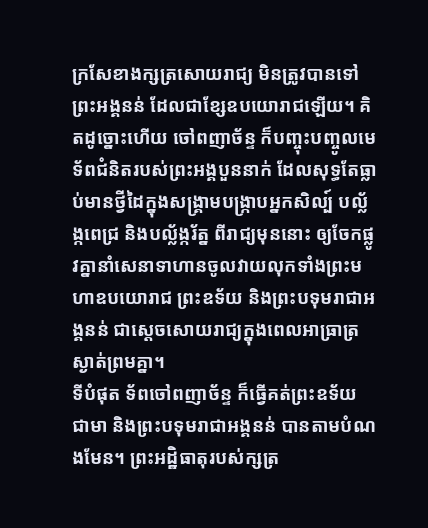ក្រសែខាងក្សត្រសោយរាជ្យ មិនត្រូវបានទៅព្រះអង្គនន់ ដែលជាខ្សែឧបយោរាជឡើយ។ គិតដូច្នោះហើយ ចៅពញាច័ន្ទ ក៏បញ្ចុះបញ្ចូលមេទ័ពជំនិតរបស់ព្រះអង្គបួននាក់ ដែលសុទ្ធតែធ្លាប់មានថ្វីដៃក្នុងសង្គ្រាមបង្ក្រាបអ្នកសិល្ប៍ បល្ល័ង្កពេជ្រ និងបល្ល័ង្ករ័ត្ន ពីរាជ្យមុននោះ ឲ្យចែកផ្លូវគ្នានាំសេនាទាហានចូលវាយលុកទាំងព្រះមហាឧបយោរាជ ព្រះឧទ័យ និងព្រះបទុមរាជាអង្គនន់ ជាស្ដេចសោយរាជ្យក្នុងពេលអាធ្រាត្រស្ងាត់ព្រមគ្នា។
ទីបំផុត ទ័ពចៅពញាច័ន្ទ ក៏ធ្វើគត់ព្រះឧទ័យ ជាមា និងព្រះបទុមរាជាអង្គនន់ បានតាមបំណងមែន។ ព្រះអដ្ឋិធាតុរបស់ក្សត្រ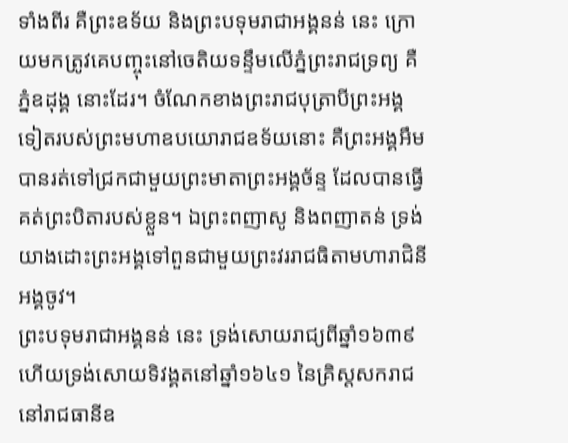ទាំងពីរ គឺព្រះឧទ័យ និងព្រះបទុមរាជាអង្គនន់ នេះ ក្រោយមកត្រូវគេបញ្ចុះនៅចេតិយទន្ទឹមលើភ្នំព្រះរាជទ្រព្យ គឺភ្នំឧដុង្គ នោះដែរ។ ចំណែកខាងព្រះរាជបុត្រាបីព្រះអង្គទៀតរបស់ព្រះមហាឧបយោរាជឧទ័យនោះ គឺព្រះអង្គអឹម បានរត់ទៅជ្រកជាមួយព្រះមាតាព្រះអង្គច័ន្ទ ដែលបានធ្វើគត់ព្រះបិតារបស់ខ្លួន។ ឯព្រះពញាសូ និងពញាតន់ ទ្រង់យាងដោះព្រះអង្គទៅពួនជាមួយព្រះវររាជធិតាមហារាជិនីអង្គចូវ។
ព្រះបទុមរាជាអង្គនន់ នេះ ទ្រង់សោយរាជ្យពីឆ្នាំ១៦៣៩ ហើយទ្រង់សោយទិវង្គតនៅឆ្នាំ១៦៤១ នៃគ្រិស្ដសករាជនៅរាជធានីឧ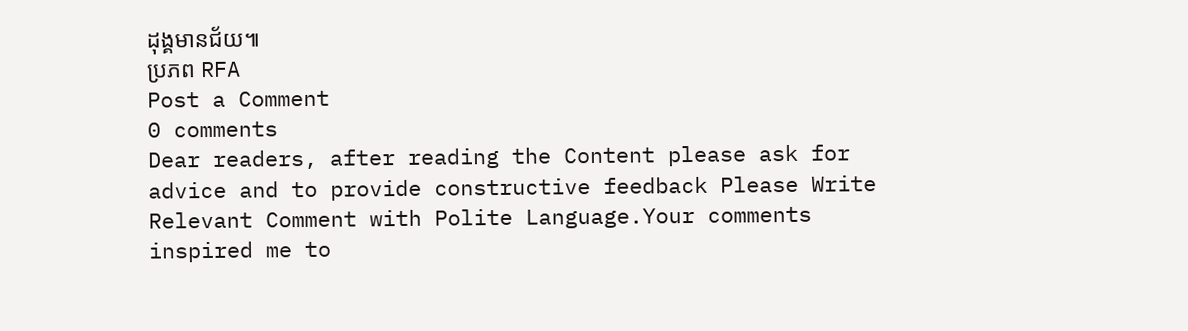ដុង្គមានជ័យ៕
ប្រភព RFA
Post a Comment
0 comments
Dear readers, after reading the Content please ask for advice and to provide constructive feedback Please Write Relevant Comment with Polite Language.Your comments inspired me to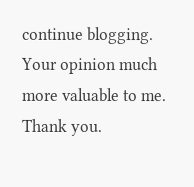continue blogging. Your opinion much more valuable to me. Thank you.